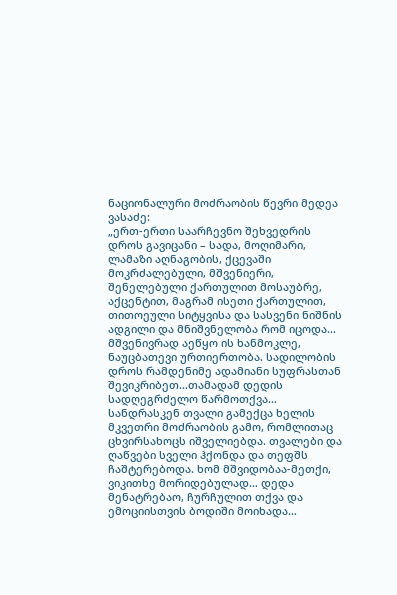ნაციონალური მოძრაობის წევრი მედეა ვასაძე:
„ერთ-ერთი საარჩევნო შეხვედრის დროს გავიცანი – სადა, მოღიმარი, ლამაზი აღნაგობის, ქცევაში მოკრძალებული, მშვენიერი, შენელებული ქართულით მოსაუბრე, აქცენტით, მაგრამ ისეთი ქართულით, თითოეული სიტყვისა და სასვენი ნიშნის ადგილი და მნიშვნელობა რომ იცოდა…
მშვენივრად აეწყო ის ხანმოკლე, ნაუცბათევი ურთიერთობა. სადილობის დროს რამდენიმე ადამიანი სუფრასთან შევიკრიბეთ…თამადამ დედის სადღეგრძელო წარმოთქვა… სანდრასკენ თვალი გამექცა ხელის მკვეთრი მოძრაობის გამო, რომლითაც ცხვირსახოცს იშველიებდა. თვალები და ღაწვები სველი ჰქონდა და თეფშს ჩაშტერებოდა. ხომ მშვიდობაა-მეთქი, ვიკითხე მორიდებულად… დედა მენატრებაო, ჩურჩულით თქვა და ემოციისთვის ბოდიში მოიხადა…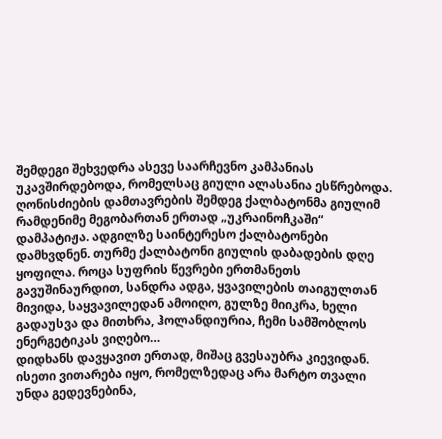შემდეგი შეხვედრა ასევე საარჩევნო კამპანიას უკავშირდებოდა, რომელსაც გიული ალასანია ესწრებოდა. ღონისძიების დამთავრების შემდეგ ქალბატონმა გიულიმ რამდენიმე მეგობართან ერთად „უკრაინოჩკაში“ დამპატიჟა. ადგილზე საინტერესო ქალბატონები დამხვდნენ. თურმე ქალბატონი გიულის დაბადების დღე ყოფილა. როცა სუფრის წევრები ერთმანეთს გავუშინაურდით, სანდრა ადგა, ყვავილების თაიგულთან მივიდა, საყვავილედან ამოიღო, გულზე მიიკრა, ხელი გადაუსვა და მითხრა, ჰოლანდიურია, ჩემი სამშობლოს ენერგეტიკას ვიღებო…
დიდხანს დავყავით ერთად, მიშაც გვესაუბრა კიევიდან. ისეთი ვითარება იყო, რომელზედაც არა მარტო თვალი უნდა გედევნებინა,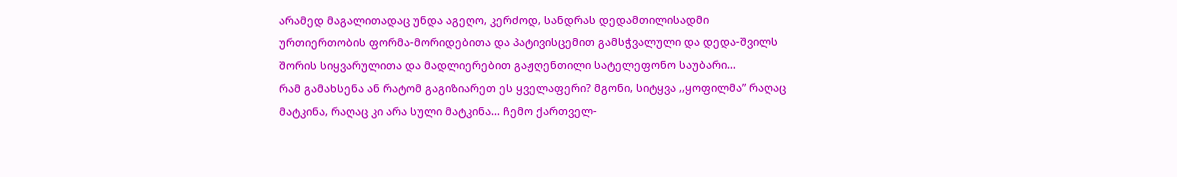არამედ მაგალითადაც უნდა აგეღო, კერძოდ, სანდრას დედამთილისადმი ურთიერთობის ფორმა-მორიდებითა და პატივისცემით გამსჭვალული და დედა-შვილს შორის სიყვარულითა და მადლიერებით გაჟღენთილი სატელეფონო საუბარი…
რამ გამახსენა ან რატომ გაგიზიარეთ ეს ყველაფერი? მგონი, სიტყვა ,,ყოფილმა” რაღაც მატკინა, რაღაც კი არა სული მატკინა… ჩემო ქართველ-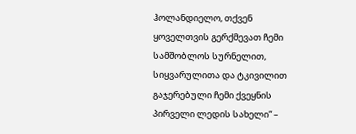ჰოლანდიელო, თქვენ ყოველთვის გერქმევათ ჩემი სამშობლოს სურნელით, სიყვარულითა და ტკივილით გაჯერებული ჩემი ქვეყნის პირველი ლედის სახელი“ –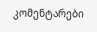კომენტარები